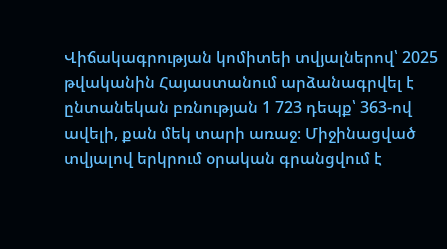Վիճակագրության կոմիտեի տվյալներով՝ 2025 թվականին Հայաստանում արձանագրվել է ընտանեկան բռնության 1 723 դեպք՝ 363-ով ավելի, քան մեկ տարի առաջ։ Միջինացված տվյալով երկրում օրական գրանցվում է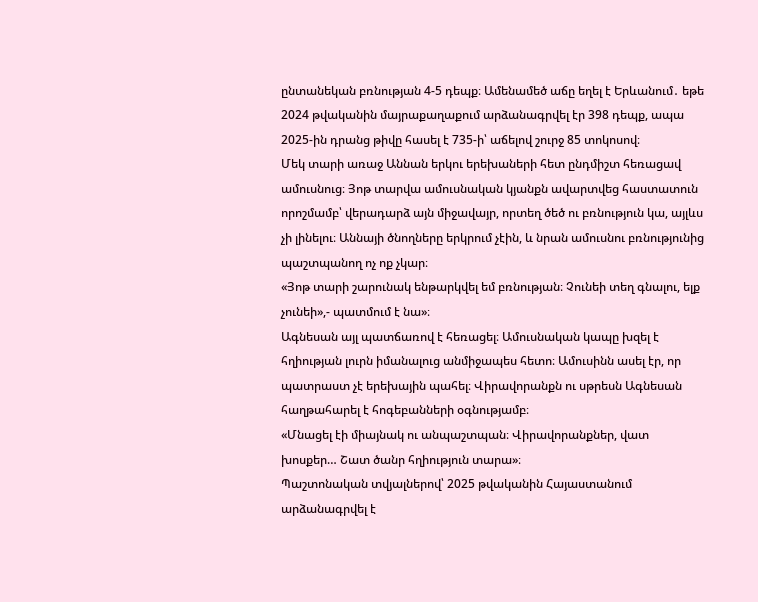ընտանեկան բռնության 4-5 դեպք։ Ամենամեծ աճը եղել է Երևանում․ եթե 2024 թվականին մայրաքաղաքում արձանագրվել էր 398 դեպք, ապա 2025-ին դրանց թիվը հասել է 735-ի՝ աճելով շուրջ 85 տոկոսով։
Մեկ տարի առաջ Աննան երկու երեխաների հետ ընդմիշտ հեռացավ ամուսնուց։ Յոթ տարվա ամուսնական կյանքն ավարտվեց հաստատուն որոշմամբ՝ վերադարձ այն միջավայր, որտեղ ծեծ ու բռնություն կա, այլևս չի լինելու։ Աննայի ծնողները երկրում չէին, և նրան ամուսնու բռնությունից պաշտպանող ոչ ոք չկար։
«Յոթ տարի շարունակ ենթարկվել եմ բռնության։ Չունեի տեղ գնալու, ելք չունեի»,- պատմում է նա»։
Ագնեսան այլ պատճառով է հեռացել։ Ամուսնական կապը խզել է հղիության լուրն իմանալուց անմիջապես հետո։ Ամուսինն ասել էր, որ պատրաստ չէ երեխային պահել։ Վիրավորանքն ու սթրեսն Ագնեսան հաղթահարել է հոգեբանների օգնությամբ։
«Մնացել էի միայնակ ու անպաշտպան։ Վիրավորանքներ, վատ խոսքեր… Շատ ծանր հղիություն տարա»։
Պաշտոնական տվյալներով՝ 2025 թվականին Հայաստանում արձանագրվել է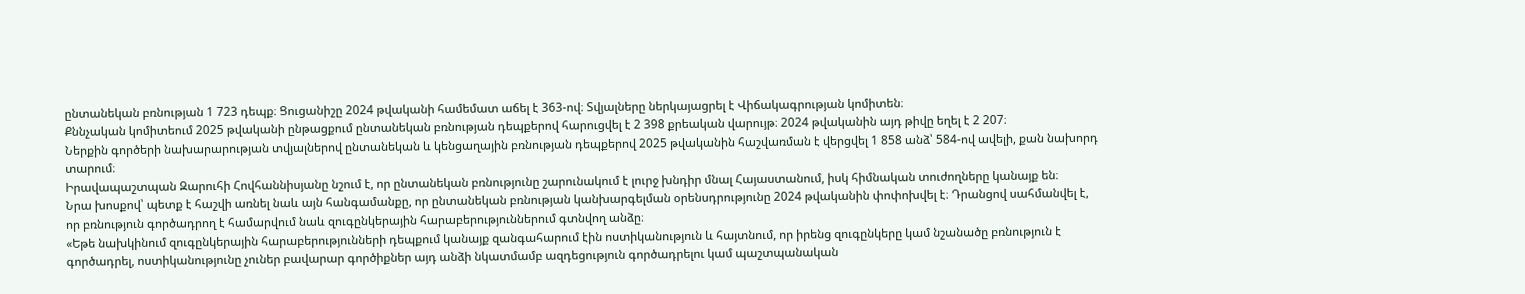ընտանեկան բռնության 1 723 դեպք։ Ցուցանիշը 2024 թվականի համեմատ աճել է 363-ով։ Տվյալները ներկայացրել է Վիճակագրության կոմիտեն։
Քննչական կոմիտեում 2025 թվականի ընթացքում ընտանեկան բռնության դեպքերով հարուցվել է 2 398 քրեական վարույթ։ 2024 թվականին այդ թիվը եղել է 2 207։
Ներքին գործերի նախարարության տվյալներով ընտանեկան և կենցաղային բռնության դեպքերով 2025 թվականին հաշվառման է վերցվել 1 858 անձ՝ 584-ով ավելի, քան նախորդ տարում։
Իրավապաշտպան Զարուհի Հովհաննիսյանը նշում է, որ ընտանեկան բռնությունը շարունակում է լուրջ խնդիր մնալ Հայաստանում, իսկ հիմնական տուժողները կանայք են։
Նրա խոսքով՝ պետք է հաշվի առնել նաև այն հանգամանքը, որ ընտանեկան բռնության կանխարգելման օրենսդրությունը 2024 թվականին փոփոխվել է։ Դրանցով սահմանվել է, որ բռնություն գործադրող է համարվում նաև զուգընկերային հարաբերություններում գտնվող անձը։
«Եթե նախկինում զուգընկերային հարաբերությունների դեպքում կանայք զանգահարում էին ոստիկանություն և հայտնում, որ իրենց զուգընկերը կամ նշանածը բռնություն է գործադրել, ոստիկանությունը չուներ բավարար գործիքներ այդ անձի նկատմամբ ազդեցություն գործադրելու կամ պաշտպանական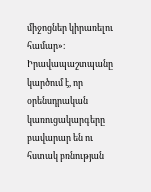միջոցներ կիրառելու համար»։
Իրավապաշտպանը կարծում է, որ օրենսդրական կառուցակարգերը բավարար են ու հստակ բռնության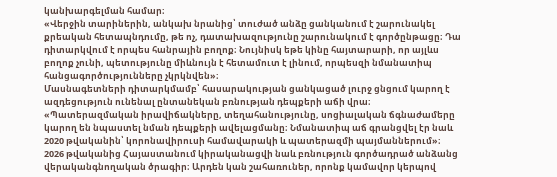կանխարգելման համար։
«Վերջին տարիներին, անկախ նրանից՝ տուժած անձը ցանկանում է շարունակել քրեական հետապնդումը, թե ոչ, դատախազությունը շարունակում է գործընթացը։ Դա դիտարկվում է որպես հանրային բողոք։ Նույնիսկ եթե կինը հայտարարի, որ այլևս բողոք չունի, պետությունը միևնույն է հետամուտ է լինում, որպեսզի նմանատիպ հանցագործությունները չկրկնվեն»։
Մասնագետների դիտարկմամբ՝ հասարակության ցանկացած լուրջ ցնցում կարող է ազդեցություն ունենալ ընտանեկան բռնության դեպքերի աճի վրա։
«Պատերազմական իրավիճակները, տեղահանությունը, սոցիալական ճգնաժամերը կարող են նպաստել նման դեպքերի ավելացմանը։ Նմանատիպ աճ գրանցվել էր նաև 2020 թվականին՝ կորոնավիրուսի համավարակի և պատերազմի պայմաններում»։
2026 թվականից Հայաստանում կիրականացվի նաև բռնություն գործադրած անձանց վերականգնողական ծրագիր։ Արդեն կան շահառուներ, որոնք կամավոր կերպով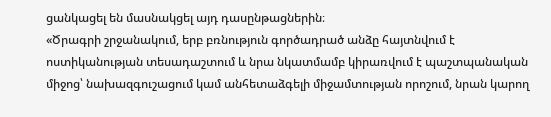ցանկացել են մասնակցել այդ դասընթացներին։
«Ծրագրի շրջանակում, երբ բռնություն գործադրած անձը հայտնվում է ոստիկանության տեսադաշտում և նրա նկատմամբ կիրառվում է պաշտպանական միջոց՝ նախազգուշացում կամ անհետաձգելի միջամտության որոշում, նրան կարող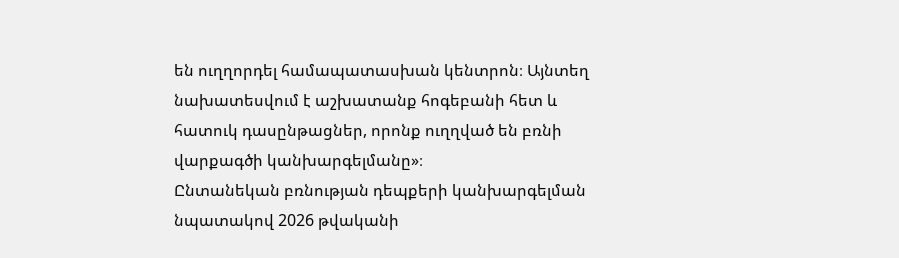են ուղղորդել համապատասխան կենտրոն։ Այնտեղ նախատեսվում է աշխատանք հոգեբանի հետ և հատուկ դասընթացներ, որոնք ուղղված են բռնի վարքագծի կանխարգելմանը»։
Ընտանեկան բռնության դեպքերի կանխարգելման նպատակով 2026 թվականի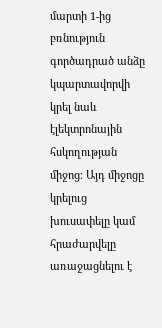մարտի 1-ից բռնություն գործադրած անձը կպարտավորվի կրել նաև էլեկտրոնային հսկողության միջոց։ Այդ միջոցը կրելուց խուսափելը կամ հրաժարվելը առաջացնելու է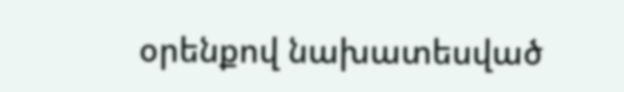օրենքով նախատեսված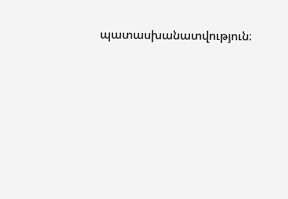պատասխանատվություն։